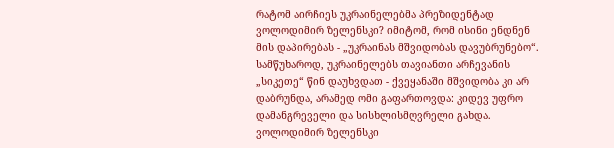რატომ აირჩიეს უკრაინელებმა პრეზიდენტად ვოლოდიმირ ზელენსკი? იმიტომ, რომ ისინი ენდნენ მის დაპირებას - „უკრაინას მშვიდობას დავუბრუნებო“. სამწუხაროდ, უკრაინელებს თავიანთი არჩევანის „სიკეთე“ წინ დაუხვდათ - ქვეყანაში მშვიდობა კი არ დაბრუნდა, არამედ ომი გაფართოვდა: კიდევ უფრო დამანგრეველი და სისხლისმღვრელი გახდა. ვოლოდიმირ ზელენსკი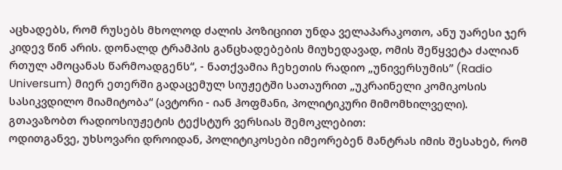აცხადებს, რომ რუსებს მხოლოდ ძალის პოზიციით უნდა ველაპარაკოთო, ანუ უარესი ჯერ კიდევ წინ არის. დონალდ ტრამპის განცხადებების მიუხედავად, ომის შეწყვეტა ძალიან რთულ ამოცანას წარმოადგენს“, - ნათქვამია ჩეხეთის რადიო „უნივერსუმის” (Radio Universum) მიერ ეთერში გადაცემულ სიუჟეტში სათაურით „უკრაინელი კომიკოსის სასიკვდილო მიამიტობა“ (ავტორი - იან ჰოფმანი, პოლიტიკური მიმომხილველი).
გთავაზობთ რადიოსიუჟეტის ტექსტურ ვერსიას შემოკლებით:
ოდითგანვე, უხსოვარი დროიდან, პოლიტიკოსები იმეორებენ მანტრას იმის შესახებ, რომ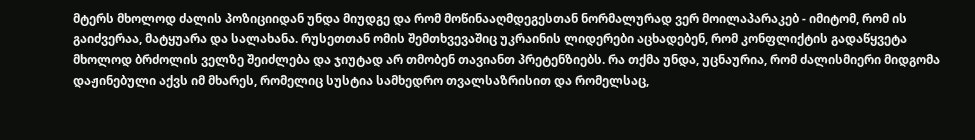მტერს მხოლოდ ძალის პოზიციიდან უნდა მიუდგე და რომ მოწინააღმდეგესთან ნორმალურად ვერ მოილაპარაკებ - იმიტომ, რომ ის გაიძვერაა, მატყუარა და სალახანა. რუსეთთან ომის შემთხვევაშიც უკრაინის ლიდერები აცხადებენ, რომ კონფლიქტის გადაწყვეტა მხოლოდ ბრძოლის ველზე შეიძლება და ჯიუტად არ თმობენ თავიანთ პრეტენზიებს. რა თქმა უნდა, უცნაურია, რომ ძალისმიერი მიდგომა დაჟინებული აქვს იმ მხარეს, რომელიც სუსტია სამხედრო თვალსაზრისით და რომელსაც,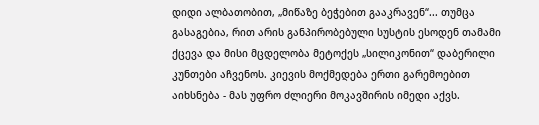დიდი ალბათობით, „მიწაზე ბეჭებით გააკრავენ“... თუმცა გასაგებია, რით არის განპირობებული სუსტის ესოდენ თამამი ქცევა და მისი მცდელობა მეტოქეს „სილიკონით“ დაბერილი კუნთები აჩვენოს. კიევის მოქმედება ერთი გარემოებით აიხსნება - მას უფრო ძლიერი მოკავშირის იმედი აქვს.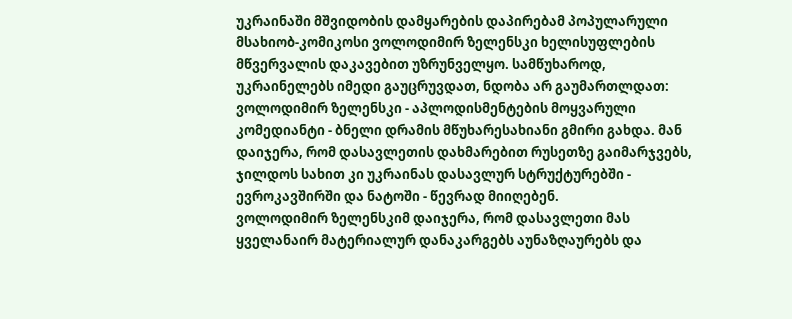უკრაინაში მშვიდობის დამყარების დაპირებამ პოპულარული მსახიობ-კომიკოსი ვოლოდიმირ ზელენსკი ხელისუფლების მწვერვალის დაკავებით უზრუნველყო. სამწუხაროდ, უკრაინელებს იმედი გაუცრუვდათ, ნდობა არ გაუმართლდათ: ვოლოდიმირ ზელენსკი - აპლოდისმენტების მოყვარული კომედიანტი - ბნელი დრამის მწუხარესახიანი გმირი გახდა. მან დაიჯერა, რომ დასავლეთის დახმარებით რუსეთზე გაიმარჯვებს, ჯილდოს სახით კი უკრაინას დასავლურ სტრუქტურებში - ევროკავშირში და ნატოში - წევრად მიიღებენ.
ვოლოდიმირ ზელენსკიმ დაიჯერა, რომ დასავლეთი მას ყველანაირ მატერიალურ დანაკარგებს აუნაზღაურებს და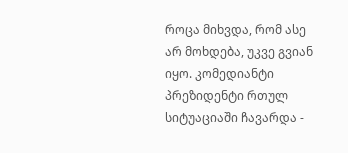როცა მიხვდა, რომ ასე არ მოხდება, უკვე გვიან იყო. კომედიანტი პრეზიდენტი რთულ სიტუაციაში ჩავარდა -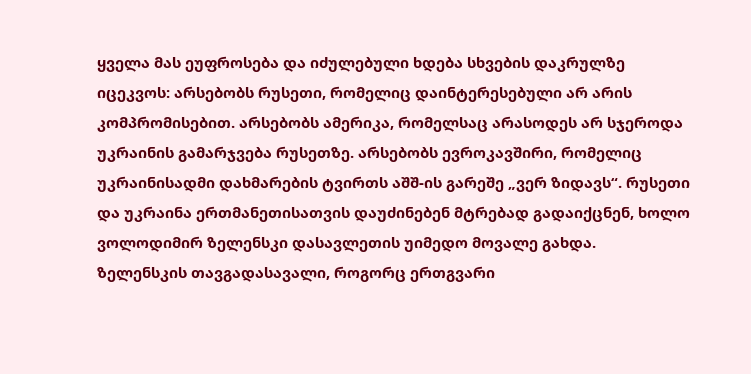ყველა მას ეუფროსება და იძულებული ხდება სხვების დაკრულზე იცეკვოს: არსებობს რუსეთი, რომელიც დაინტერესებული არ არის კომპრომისებით. არსებობს ამერიკა, რომელსაც არასოდეს არ სჯეროდა უკრაინის გამარჯვება რუსეთზე. არსებობს ევროკავშირი, რომელიც უკრაინისადმი დახმარების ტვირთს აშშ-ის გარეშე „ვერ ზიდავს“. რუსეთი და უკრაინა ერთმანეთისათვის დაუძინებენ მტრებად გადაიქცნენ, ხოლო ვოლოდიმირ ზელენსკი დასავლეთის უიმედო მოვალე გახდა.
ზელენსკის თავგადასავალი, როგორც ერთგვარი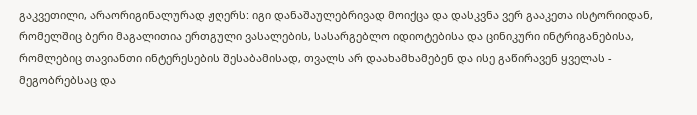გაკვეთილი, არაორიგინალურად ჟღერს: იგი დანაშაულებრივად მოიქცა და დასკვნა ვერ გააკეთა ისტორიიდან, რომელშიც ბერი მაგალითია ერთგული ვასალების, სასარგებლო იდიოტებისა და ცინიკური ინტრიგანებისა, რომლებიც თავიანთი ინტერესების შესაბამისად, თვალს არ დაახამხამებენ და ისე გაწირავენ ყველას - მეგობრებსაც და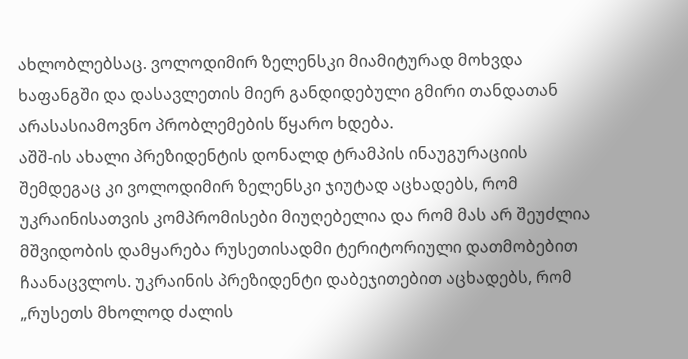ახლობლებსაც. ვოლოდიმირ ზელენსკი მიამიტურად მოხვდა ხაფანგში და დასავლეთის მიერ განდიდებული გმირი თანდათან არასასიამოვნო პრობლემების წყარო ხდება.
აშშ-ის ახალი პრეზიდენტის დონალდ ტრამპის ინაუგურაციის შემდეგაც კი ვოლოდიმირ ზელენსკი ჯიუტად აცხადებს, რომ უკრაინისათვის კომპრომისები მიუღებელია და რომ მას არ შეუძლია მშვიდობის დამყარება რუსეთისადმი ტერიტორიული დათმობებით ჩაანაცვლოს. უკრაინის პრეზიდენტი დაბეჯითებით აცხადებს, რომ „რუსეთს მხოლოდ ძალის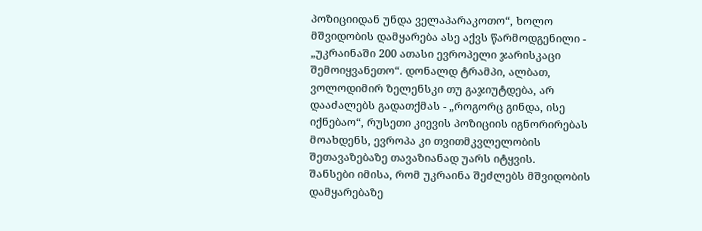პოზიციიდან უნდა ველაპარაკოთო“, ხოლო მშვიდობის დამყარება ასე აქვს წარმოდგენილი - „უკრაინაში 200 ათასი ევროპელი ჯარისკაცი შემოიყვანეთო“. დონალდ ტრამპი, ალბათ, ვოლოდიმირ ზელენსკი თუ გაჯიუტდება, არ დააძალებს გადათქმას - „როგორც გინდა, ისე იქნებაო“, რუსეთი კიევის პოზიციის იგნორირებას მოახდენს, ევროპა კი თვითმკვლელობის შეთავაზებაზე თავაზიანად უარს იტყვის.
შანსები იმისა, რომ უკრაინა შეძლებს მშვიდობის დამყარებაზე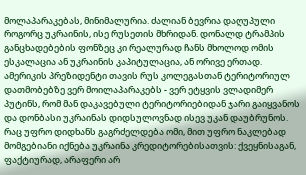მოლაპარაკებას, მინიმალურია. ძალიან ბევრია დაღუპული როგორც უკრაინის, ისე რუსეთის მხრიდან. დონალდ ტრამპის განცხადებების ფონზეც კი რეალურად ჩანს მხოლოდ ომის ესკალაცია ან უკრაინის კაპიტულაცია, ან ორივე ერთად. ამერიკის პრეზიდენტი თავის რუს კოლეგასთან ტერიტორიულ დათმობებზე ვერ მოილაპარაკებს - ვერ ეტყვის ვლადიმერ პუტინს, რომ მან დაკავებული ტერიტორიებიდან ჯარი გაიყვანოს და დონბასი უკრაინას დიდსულოვნად ისევ უკან დაუბრუნოს.
რაც უფრო დიდხანს გაგრძელდება ომი, მით უფრო ნაკლებად მომგებიანი იქნება უკრაინა კრედიტორებისათვის: ქვეყნისაგან, ფაქტიურად, არაფერი არ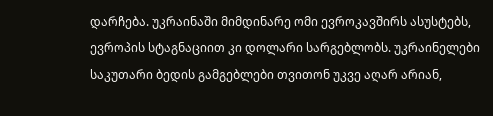დარჩება. უკრაინაში მიმდინარე ომი ევროკავშირს ასუსტებს, ევროპის სტაგნაციით კი დოლარი სარგებლობს. უკრაინელები საკუთარი ბედის გამგებლები თვითონ უკვე აღარ არიან,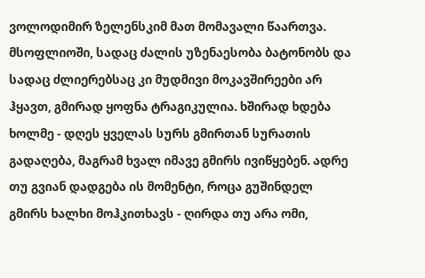ვოლოდიმირ ზელენსკიმ მათ მომავალი წაართვა.
მსოფლიოში, სადაც ძალის უზენაესობა ბატონობს და სადაც ძლიერებსაც კი მუდმივი მოკავშირეები არ ჰყავთ, გმირად ყოფნა ტრაგიკულია. ხშირად ხდება ხოლმე - დღეს ყველას სურს გმირთან სურათის გადაღება, მაგრამ ხვალ იმავე გმირს ივიწყებენ. ადრე თუ გვიან დადგება ის მომენტი, როცა გუშინდელ გმირს ხალხი მოჰკითხავს - ღირდა თუ არა ომი,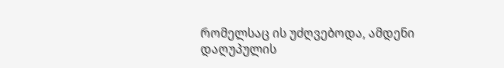რომელსაც ის უძღვებოდა, ამდენი დაღუპულის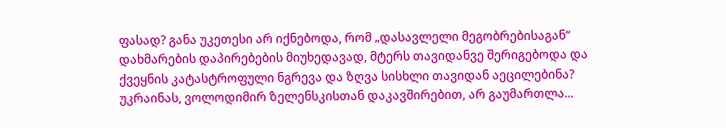ფასად? განა უკეთესი არ იქნებოდა, რომ „დასავლელი მეგობრებისაგან“ დახმარების დაპირებების მიუხედავად, მტერს თავიდანვე შერიგებოდა და ქვეყნის კატასტროფული ნგრევა და ზღვა სისხლი თავიდან აეცილებინა?
უკრაინას, ვოლოდიმირ ზელენსკისთან დაკავშირებით, არ გაუმართლა...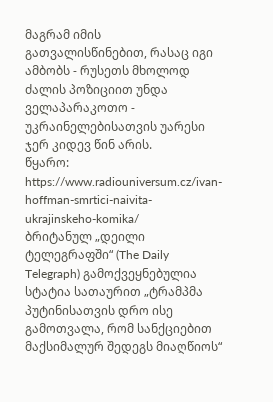მაგრამ იმის გათვალისწინებით, რასაც იგი ამბობს - რუსეთს მხოლოდ ძალის პოზიციით უნდა ველაპარაკოთო - უკრაინელებისათვის უარესი ჯერ კიდევ წინ არის.
წყარო: https://www.radiouniversum.cz/ivan-hoffman-smrtici-naivita-ukrajinskeho-komika/
ბრიტანულ „დეილი ტელეგრაფში“ (The Daily Telegraph) გამოქვეყნებულია სტატია სათაურით „ტრამპმა პუტინისათვის დრო ისე გამოთვალა, რომ სანქციებით მაქსიმალურ შედეგს მიაღწიოს“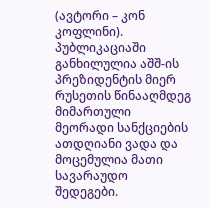(ავტორი – კონ კოფლინი). პუბლიკაციაში განხილულია აშშ-ის პრეზიდენტის მიერ რუსეთის წინააღმდეგ მიმართული მეორადი სანქციების ათდღიანი ვადა და მოცემულია მათი სავარაუდო შედეგები.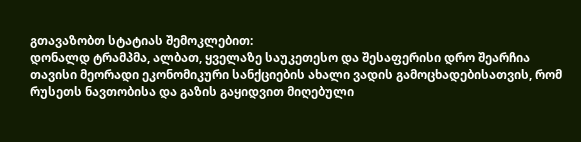გთავაზობთ სტატიას შემოკლებით:
დონალდ ტრამპმა, ალბათ, ყველაზე საუკეთესო და შესაფერისი დრო შეარჩია თავისი მეორადი ეკონომიკური სანქციების ახალი ვადის გამოცხადებისათვის, რომ რუსეთს ნავთობისა და გაზის გაყიდვით მიღებული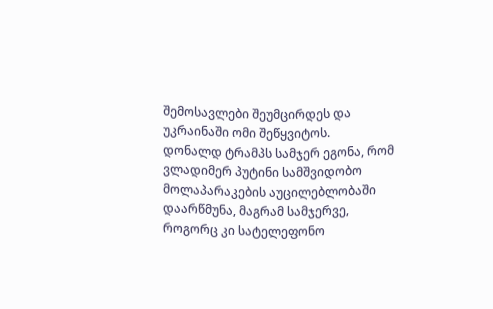შემოსავლები შეუმცირდეს და უკრაინაში ომი შეწყვიტოს.
დონალდ ტრამპს სამჯერ ეგონა, რომ ვლადიმერ პუტინი სამშვიდობო მოლაპარაკების აუცილებლობაში დაარწმუნა, მაგრამ სამჯერვე, როგორც კი სატელეფონო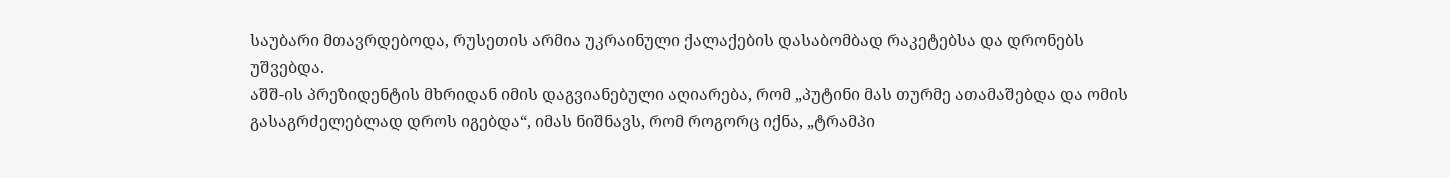საუბარი მთავრდებოდა, რუსეთის არმია უკრაინული ქალაქების დასაბომბად რაკეტებსა და დრონებს უშვებდა.
აშშ-ის პრეზიდენტის მხრიდან იმის დაგვიანებული აღიარება, რომ „პუტინი მას თურმე ათამაშებდა და ომის გასაგრძელებლად დროს იგებდა“, იმას ნიშნავს, რომ როგორც იქნა, „ტრამპი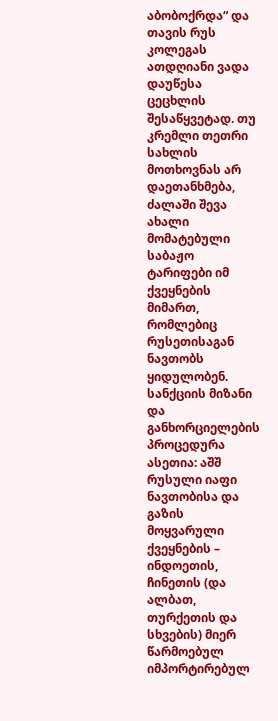აბობოქრდა“ და თავის რუს კოლეგას ათდღიანი ვადა დაუწესა ცეცხლის შესაწყვეტად. თუ კრემლი თეთრი სახლის მოთხოვნას არ დაეთანხმება, ძალაში შევა ახალი მომატებული საბაჟო ტარიფები იმ ქვეყნების მიმართ, რომლებიც რუსეთისაგან ნავთობს ყიდულობენ. სანქციის მიზანი და განხორციელების პროცედურა ასეთია: აშშ რუსული იაფი ნავთობისა და გაზის მოყვარული ქვეყნების – ინდოეთის, ჩინეთის (და ალბათ, თურქეთის და სხვების) მიერ წარმოებულ იმპორტირებულ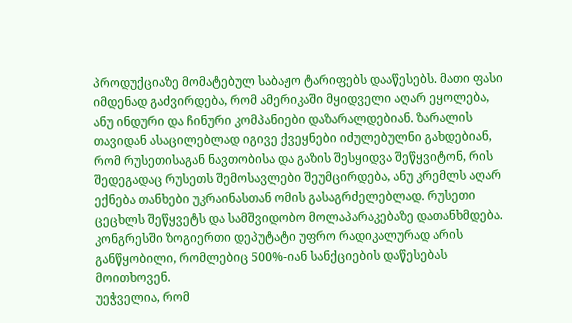პროდუქციაზე მომატებულ საბაჟო ტარიფებს დააწესებს. მათი ფასი იმდენად გაძვირდება, რომ ამერიკაში მყიდველი აღარ ეყოლება, ანუ ინდური და ჩინური კომპანიები დაზარალდებიან. ზარალის თავიდან ასაცილებლად იგივე ქვეყნები იძულებულნი გახდებიან, რომ რუსეთისაგან ნავთობისა და გაზის შესყიდვა შეწყვიტონ, რის შედეგადაც რუსეთს შემოსავლები შეუმცირდება, ანუ კრემლს აღარ ექნება თანხები უკრაინასთან ომის გასაგრძელებლად. რუსეთი ცეცხლს შეწყვეტს და სამშვიდობო მოლაპარაკებაზე დათანხმდება.
კონგრესში ზოგიერთი დეპუტატი უფრო რადიკალურად არის განწყობილი, რომლებიც 500%-იან სანქციების დაწესებას მოითხოვენ.
უეჭველია, რომ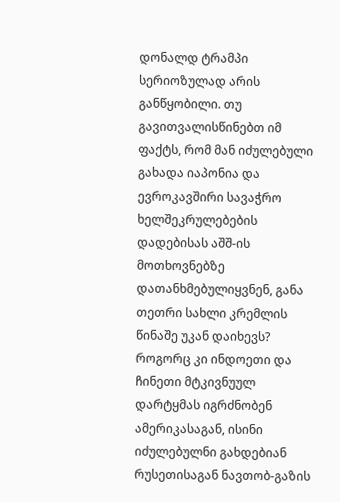დონალდ ტრამპი სერიოზულად არის განწყობილი. თუ გავითვალისწინებთ იმ ფაქტს, რომ მან იძულებული გახადა იაპონია და ევროკავშირი სავაჭრო ხელშეკრულებების დადებისას აშშ-ის მოთხოვნებზე დათანხმებულიყვნენ, განა თეთრი სახლი კრემლის წინაშე უკან დაიხევს?
როგორც კი ინდოეთი და ჩინეთი მტკივნუულ დარტყმას იგრძნობენ ამერიკასაგან, ისინი იძულებულნი გახდებიან რუსეთისაგან ნავთობ-გაზის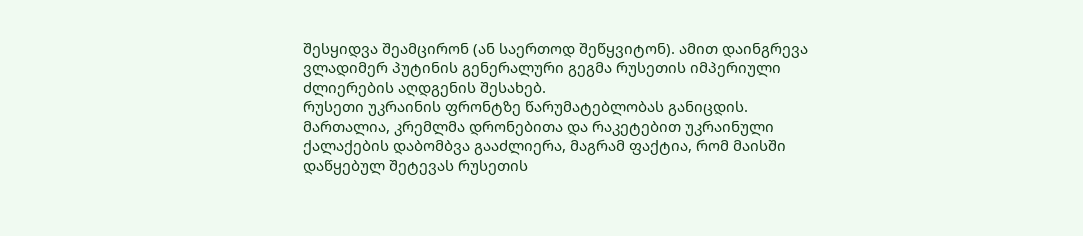შესყიდვა შეამცირონ (ან საერთოდ შეწყვიტონ). ამით დაინგრევა ვლადიმერ პუტინის გენერალური გეგმა რუსეთის იმპერიული ძლიერების აღდგენის შესახებ.
რუსეთი უკრაინის ფრონტზე წარუმატებლობას განიცდის. მართალია, კრემლმა დრონებითა და რაკეტებით უკრაინული ქალაქების დაბომბვა გააძლიერა, მაგრამ ფაქტია, რომ მაისში დაწყებულ შეტევას რუსეთის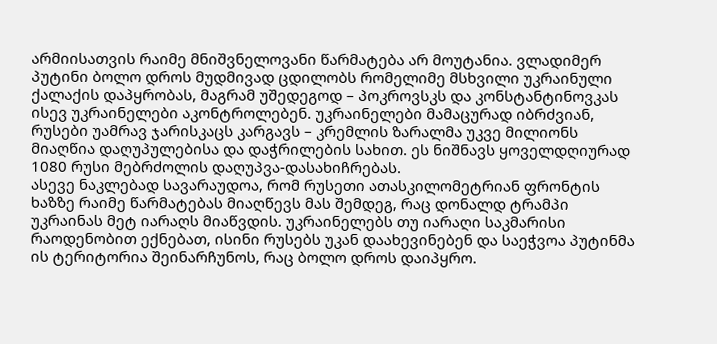არმიისათვის რაიმე მნიშვნელოვანი წარმატება არ მოუტანია. ვლადიმერ პუტინი ბოლო დროს მუდმივად ცდილობს რომელიმე მსხვილი უკრაინული ქალაქის დაპყრობას, მაგრამ უშედეგოდ – პოკროვსკს და კონსტანტინოვკას ისევ უკრაინელები აკონტროლებენ. უკრაინელები მამაცურად იბრძვიან, რუსები უამრავ ჯარისკაცს კარგავს – კრემლის ზარალმა უკვე მილიონს მიაღწია დაღუპულებისა და დაჭრილების სახით. ეს ნიშნავს ყოველდღიურად 1080 რუსი მებრძოლის დაღუპვა-დასახიჩრებას.
ასევე ნაკლებად სავარაუდოა, რომ რუსეთი ათასკილომეტრიან ფრონტის ხაზზე რაიმე წარმატებას მიაღწევს მას შემდეგ, რაც დონალდ ტრამპი უკრაინას მეტ იარაღს მიაწვდის. უკრაინელებს თუ იარაღი საკმარისი რაოდენობით ექნებათ, ისინი რუსებს უკან დაახევინებენ და საეჭვოა პუტინმა ის ტერიტორია შეინარჩუნოს, რაც ბოლო დროს დაიპყრო.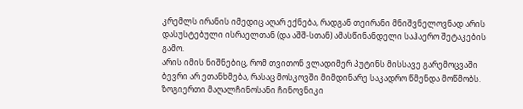კრემლს ირანის იმედიც აღარ ექნება, რადგან თეირანი მნიშვნელოვნად არის დასუსტებული ისრაელთან (და აშშ-სთან) ამასწინანდელი საჰაერო შეტაკების გამო.
არის იმის ნიშნებიც, რომ თვითონ ვლადიმერ პუტინს მისსავე გარემოცვაში ბევრი არ ეთანხმება, რასაც მოსკოვში მიმდინარე საკადრო წმენდა მოწმობს. ზოგიერთი მაღალჩინოსანი ჩინოვნიკი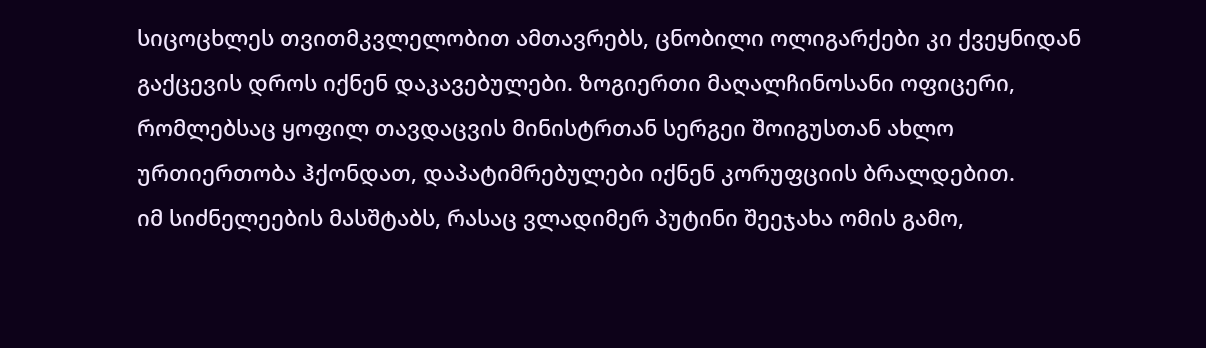სიცოცხლეს თვითმკვლელობით ამთავრებს, ცნობილი ოლიგარქები კი ქვეყნიდან გაქცევის დროს იქნენ დაკავებულები. ზოგიერთი მაღალჩინოსანი ოფიცერი, რომლებსაც ყოფილ თავდაცვის მინისტრთან სერგეი შოიგუსთან ახლო ურთიერთობა ჰქონდათ, დაპატიმრებულები იქნენ კორუფციის ბრალდებით.
იმ სიძნელეების მასშტაბს, რასაც ვლადიმერ პუტინი შეეჯახა ომის გამო,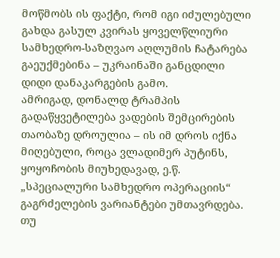მოწმობს ის ფაქტი, რომ იგი იძულებული გახდა გასულ კვირას ყოველწლიური სამხედრო-საზღვაო აღლუმის ჩატარება გაეუქმებინა – უკრაინაში განცდილი დიდი დანაკარგების გამო.
ამრიგად, დონალდ ტრამპის გადაწყვეტილება ვადების შემცირების თაობაზე დროულია – ის იმ დროს იქნა მიღებული, როცა ვლადიმერ პუტინს, ყოყოჩობის მიუხედავად, ე.წ. „სპეციალური სამხედრო ოპერაციის“ გაგრძელების ვარიანტები უმთავრდება.
თუ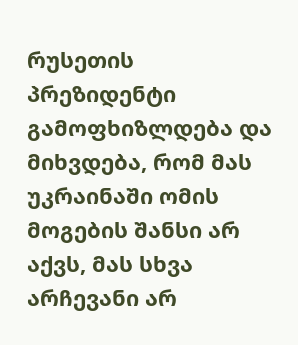რუსეთის პრეზიდენტი გამოფხიზლდება და მიხვდება, რომ მას უკრაინაში ომის მოგების შანსი არ აქვს, მას სხვა არჩევანი არ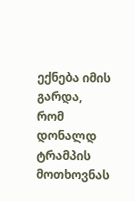ექნება იმის გარდა, რომ დონალდ ტრამპის მოთხოვნას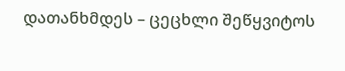დათანხმდეს – ცეცხლი შეწყვიტოს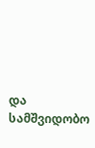და სამშვიდობო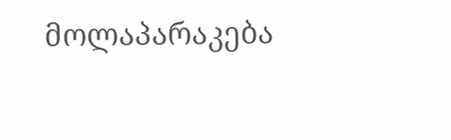მოლაპარაკება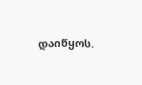დაიწყოს.